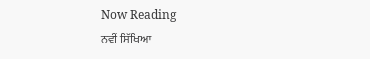Now Reading
ਨਵੀਂ ਸਿੱਖਿਆ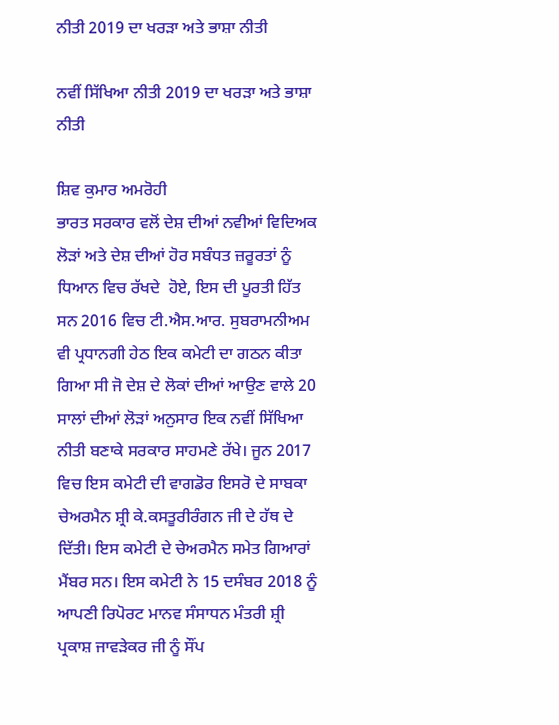ਨੀਤੀ 2019 ਦਾ ਖਰੜਾ ਅਤੇ ਭਾਸ਼ਾ ਨੀਤੀ

ਨਵੀਂ ਸਿੱਖਿਆ ਨੀਤੀ 2019 ਦਾ ਖਰੜਾ ਅਤੇ ਭਾਸ਼ਾ ਨੀਤੀ

ਸ਼ਿਵ ਕੁਮਾਰ ਅਮਰੋਹੀ
ਭਾਰਤ ਸਰਕਾਰ ਵਲੋਂ ਦੇਸ਼ ਦੀਆਂ ਨਵੀਆਂ ਵਿਦਿਅਕ ਲੋੜਾਂ ਅਤੇ ਦੇਸ਼ ਦੀਆਂ ਹੋਰ ਸਬੰਧਤ ਜ਼ਰੂਰਤਾਂ ਨੂੰ ਧਿਆਨ ਵਿਚ ਰੱਖਦੇ  ਹੋਏ, ਇਸ ਦੀ ਪੂਰਤੀ ਹਿੱਤ ਸਨ 2016 ਵਿਚ ਟੀ.ਐਸ.ਆਰ. ਸੁਬਰਾਮਨੀਅਮ ਵੀ ਪ੍ਰਧਾਨਗੀ ਹੇਠ ਇਕ ਕਮੇਟੀ ਦਾ ਗਠਨ ਕੀਤਾ ਗਿਆ ਸੀ ਜੋ ਦੇਸ਼ ਦੇ ਲੋਕਾਂ ਦੀਆਂ ਆਉਣ ਵਾਲੇ 20 ਸਾਲਾਂ ਦੀਆਂ ਲੋੜਾਂ ਅਨੁਸਾਰ ਇਕ ਨਵੀਂ ਸਿੱਖਿਆ ਨੀਤੀ ਬਣਾਕੇ ਸਰਕਾਰ ਸਾਹਮਣੇ ਰੱਖੇ। ਜੂਨ 2017 ਵਿਚ ਇਸ ਕਮੇਟੀ ਦੀ ਵਾਗਡੋਰ ਇਸਰੋ ਦੇ ਸਾਬਕਾ ਚੇਅਰਮੈਨ ਸ਼੍ਰੀ ਕੇ.ਕਸਤੂਰੀਰੰਗਨ ਜੀ ਦੇ ਹੱਥ ਦੇ ਦਿੱਤੀ। ਇਸ ਕਮੇਟੀ ਦੇ ਚੇਅਰਮੈਨ ਸਮੇਤ ਗਿਆਰਾਂ ਮੈਂਬਰ ਸਨ। ਇਸ ਕਮੇਟੀ ਨੇ 15 ਦਸੰਬਰ 2018 ਨੂੰ ਆਪਣੀ ਰਿਪੋਰਟ ਮਾਨਵ ਸੰਸਾਧਨ ਮੰਤਰੀ ਸ਼੍ਰੀ ਪ੍ਰਕਾਸ਼ ਜਾਵੜੇਕਰ ਜੀ ਨੂੰ ਸੌਂਪ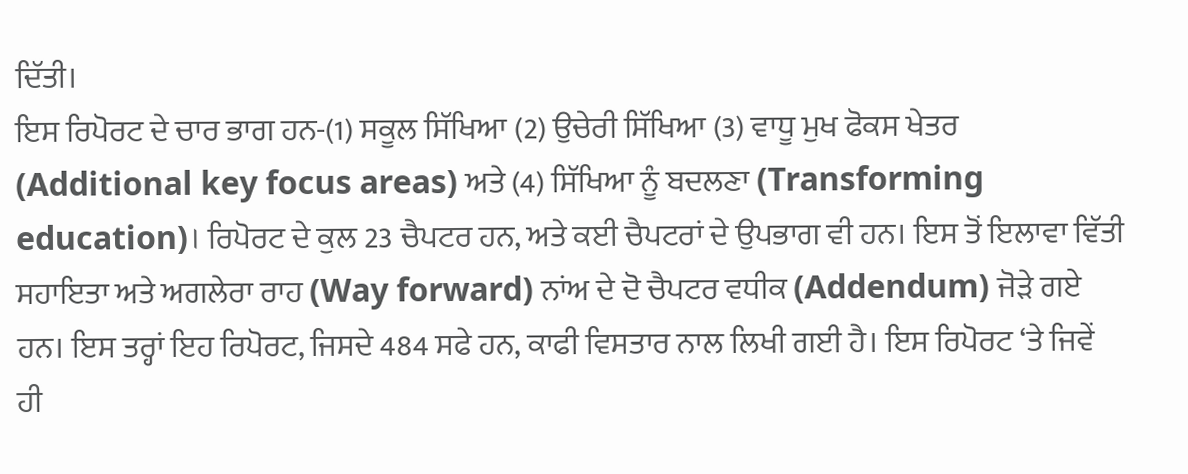ਦਿੱਤੀ।
ਇਸ ਰਿਪੋਰਟ ਦੇ ਚਾਰ ਭਾਗ ਹਨ-(1) ਸਕੂਲ ਸਿੱਖਿਆ (2) ਉਚੇਰੀ ਸਿੱਖਿਆ (3) ਵਾਧੂ ਮੁਖ ਫੋਕਸ ਖੇਤਰ (Additional key focus areas) ਅਤੇ (4) ਸਿੱਖਿਆ ਨੂੰ ਬਦਲਣਾ (Transforming education)। ਰਿਪੋਰਟ ਦੇ ਕੁਲ 23 ਚੈਪਟਰ ਹਨ, ਅਤੇ ਕਈ ਚੈਪਟਰਾਂ ਦੇ ਉਪਭਾਗ ਵੀ ਹਨ। ਇਸ ਤੋਂ ਇਲਾਵਾ ਵਿੱਤੀ ਸਹਾਇਤਾ ਅਤੇ ਅਗਲੇਰਾ ਰਾਹ (Way forward) ਨਾਂਅ ਦੇ ਦੋ ਚੈਪਟਰ ਵਧੀਕ (Addendum) ਜੋੜੇ ਗਏ ਹਨ। ਇਸ ਤਰ੍ਹਾਂ ਇਹ ਰਿਪੋਰਟ, ਜਿਸਦੇ 484 ਸਫੇ ਹਨ, ਕਾਫੀ ਵਿਸਤਾਰ ਨਾਲ ਲਿਖੀ ਗਈ ਹੈ। ਇਸ ਰਿਪੋਰਟ ‘ਤੇ ਜਿਵੇਂ ਹੀ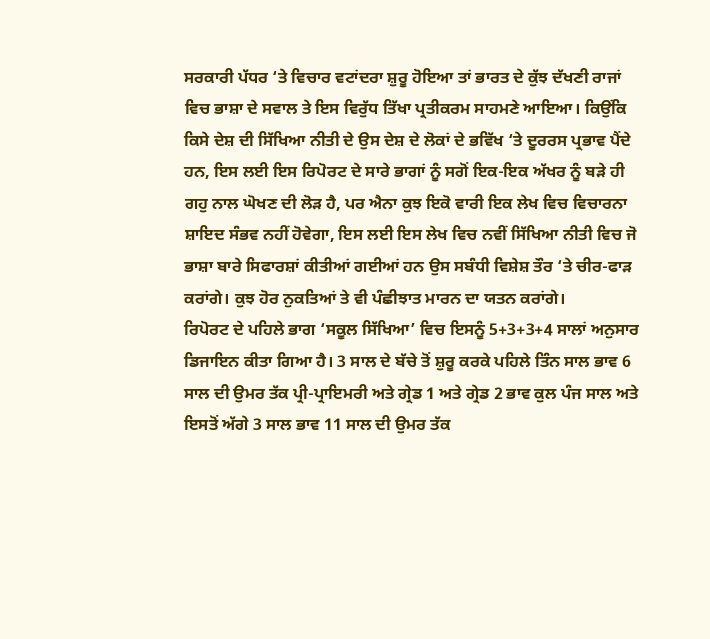ਸਰਕਾਰੀ ਪੱਧਰ ‘ਤੇ ਵਿਚਾਰ ਵਟਾਂਦਰਾ ਸ਼ੁਰੂ ਹੋਇਆ ਤਾਂ ਭਾਰਤ ਦੇ ਕੁੱਝ ਦੱਖਣੀ ਰਾਜਾਂ ਵਿਚ ਭਾਸ਼ਾ ਦੇ ਸਵਾਲ ਤੇ ਇਸ ਵਿਰੁੱਧ ਤਿੱਖਾ ਪ੍ਰਤੀਕਰਮ ਸਾਹਮਣੇ ਆਇਆ। ਕਿਉਂਕਿ ਕਿਸੇ ਦੇਸ਼ ਦੀ ਸਿੱਖਿਆ ਨੀਤੀ ਦੇ ਉਸ ਦੇਸ਼ ਦੇ ਲੋਕਾਂ ਦੇ ਭਵਿੱਖ ‘ਤੇ ਦੂਰਰਸ ਪ੍ਰਭਾਵ ਪੈਂਦੇ ਹਨ, ਇਸ ਲਈ ਇਸ ਰਿਪੋਰਟ ਦੇ ਸਾਰੇ ਭਾਗਾਂ ਨੂੰ ਸਗੋਂ ਇਕ-ਇਕ ਅੱਖਰ ਨੂੰ ਬੜੇ ਹੀ ਗਹੁ ਨਾਲ ਘੋਖਣ ਦੀ ਲੋੜ ਹੈ, ਪਰ ਐਨਾ ਕੁਝ ਇਕੋ ਵਾਰੀ ਇਕ ਲੇਖ ਵਿਚ ਵਿਚਾਰਨਾ ਸ਼ਾਇਦ ਸੰਭਵ ਨਹੀਂ ਹੋਵੇਗਾ, ਇਸ ਲਈ ਇਸ ਲੇਖ ਵਿਚ ਨਵੀਂ ਸਿੱਖਿਆ ਨੀਤੀ ਵਿਚ ਜੋ ਭਾਸ਼ਾ ਬਾਰੇ ਸਿਫਾਰਸ਼ਾਂ ਕੀਤੀਆਂ ਗਈਆਂ ਹਨ ਉਸ ਸਬੰਧੀ ਵਿਸ਼ੇਸ਼ ਤੌਰ ‘ਤੇ ਚੀਰ-ਫਾੜ ਕਰਾਂਗੇ। ਕੁਝ ਹੋਰ ਨੁਕਤਿਆਂ ਤੇ ਵੀ ਪੰਛੀਝਾਤ ਮਾਰਨ ਦਾ ਯਤਨ ਕਰਾਂਗੇ।
ਰਿਪੋਰਟ ਦੇ ਪਹਿਲੇ ਭਾਗ ‘ਸਕੂਲ ਸਿੱਖਿਆ’ ਵਿਚ ਇਸਨੂੰ 5+3+3+4 ਸਾਲਾਂ ਅਨੁਸਾਰ ਡਿਜਾਇਨ ਕੀਤਾ ਗਿਆ ਹੈ। 3 ਸਾਲ ਦੇ ਬੱਚੇ ਤੋਂ ਸ਼ੁਰੂ ਕਰਕੇ ਪਹਿਲੇ ਤਿੰਨ ਸਾਲ ਭਾਵ 6 ਸਾਲ ਦੀ ਉਮਰ ਤੱਕ ਪ੍ਰੀ-ਪ੍ਰਾਇਮਰੀ ਅਤੇ ਗ੍ਰੇਡ 1 ਅਤੇ ਗ੍ਰੇਡ 2 ਭਾਵ ਕੁਲ ਪੰਜ ਸਾਲ ਅਤੇ ਇਸਤੋਂ ਅੱਗੇ 3 ਸਾਲ ਭਾਵ 11 ਸਾਲ ਦੀ ਉਮਰ ਤੱਕ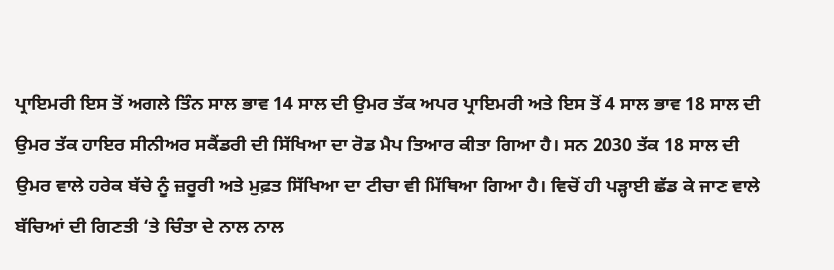ਪ੍ਰਾਇਮਰੀ ਇਸ ਤੋਂ ਅਗਲੇ ਤਿੰਨ ਸਾਲ ਭਾਵ 14 ਸਾਲ ਦੀ ਉਮਰ ਤੱਕ ਅਪਰ ਪ੍ਰਾਇਮਰੀ ਅਤੇ ਇਸ ਤੋਂ 4 ਸਾਲ ਭਾਵ 18 ਸਾਲ ਦੀ ਉਮਰ ਤੱਕ ਹਾਇਰ ਸੀਨੀਅਰ ਸਕੈਂਡਰੀ ਦੀ ਸਿੱਖਿਆ ਦਾ ਰੋਡ ਮੈਪ ਤਿਆਰ ਕੀਤਾ ਗਿਆ ਹੈ। ਸਨ 2030 ਤੱਕ 18 ਸਾਲ ਦੀ ਉਮਰ ਵਾਲੇ ਹਰੇਕ ਬੱਚੇ ਨੂੰ ਜ਼ਰੂਰੀ ਅਤੇ ਮੁਫ਼ਤ ਸਿੱਖਿਆ ਦਾ ਟੀਚਾ ਵੀ ਮਿੱਥਿਆ ਗਿਆ ਹੈ। ਵਿਚੋਂ ਹੀ ਪੜ੍ਹਾਈ ਛੱਡ ਕੇ ਜਾਣ ਵਾਲੇ ਬੱਚਿਆਂ ਦੀ ਗਿਣਤੀ ‘ਤੇ ਚਿੰਤਾ ਦੇ ਨਾਲ ਨਾਲ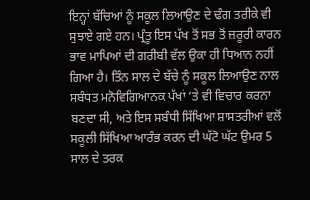ਇਨ੍ਹਾਂ ਬੱਚਿਆਂ ਨੂੰ ਸਕੂਲ ਲਿਆਉਣ ਦੇ ਢੰਗ ਤਰੀਕੇ ਵੀ ਸੁਝਾਏ ਗਏ ਹਨ। ਪ੍ਰੰਤੂ ਇਸ ਪੱਖ ਤੋਂ ਸਭ ਤੋਂ ਜ਼ਰੂਰੀ ਕਾਰਨ ਭਾਵ ਮਾਪਿਆਂ ਦੀ ਗਰੀਬੀ ਵੱਲ ਉਕਾ ਹੀ ਧਿਆਨ ਨਹੀਂ ਗਿਆ ਹੈ। ਤਿੰਨ ਸਾਲ ਦੇ ਬੱਚੇ ਨੂੰ ਸਕੂਲ ਲਿਆਉਣ ਨਾਲ ਸਬੰਧਤ ਮਨੋਵਿਗਿਆਨਕ ਪੱਖਾਂ ‘ਤੇ ਵੀ ਵਿਚਾਰ ਕਰਨਾ ਬਣਦਾ ਸੀ, ਅਤੇ ਇਸ ਸਬੰਧੀ ਸਿੱਖਿਆ ਸ਼ਾਸਤਰੀਆਂ ਵਲੋਂ ਸਕੂਲੀ ਸਿੱਖਿਆ ਆਰੰਭ ਕਰਨ ਦੀ ਘੱਟੋ ਘੱਟ ਉਮਰ 5 ਸਾਲ ਦੇ ਤਰਕ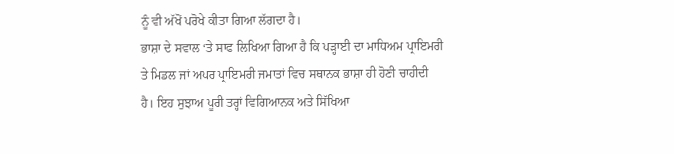ਨੂੰ ਵੀ ਅੱਖੋਂ ਪਰੋਖੇ ਕੀਤਾ ਗਿਆ ਲੱਗਦਾ ਹੈ।
ਭਾਸ਼ਾ ਦੇ ਸਵਾਲ ‘ਤੇ ਸਾਫ ਲਿਖਿਆ ਗਿਆ ਹੈ ਕਿ ਪੜ੍ਹਾਈ ਦਾ ਮਾਧਿਅਮ ਪ੍ਰਾਇਮਰੀ ਤੇ ਮਿਡਲ ਜਾਂ ਅਪਰ ਪ੍ਰਾਇਮਰੀ ਜਮਾਤਾਂ ਵਿਚ ਸਥਾਨਕ ਭਾਸ਼ਾ ਹੀ ਹੋਣੀ ਚਾਹੀਦੀ ਹੈ। ਇਹ ਸੁਝਾਅ ਪੂਰੀ ਤਰ੍ਹਾਂ ਵਿਗਿਆਨਕ ਅਤੇ ਸਿੱਖਿਆ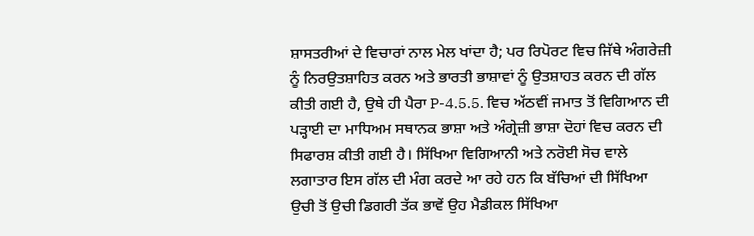ਸ਼ਾਸਤਰੀਆਂ ਦੇ ਵਿਚਾਰਾਂ ਨਾਲ ਮੇਲ ਖਾਂਦਾ ਹੈ; ਪਰ ਰਿਪੋਰਟ ਵਿਚ ਜਿੱਥੇ ਅੰਗਰੇਜ਼ੀ ਨੂੰ ਨਿਰਉਤਸ਼ਾਹਿਤ ਕਰਨ ਅਤੇ ਭਾਰਤੀ ਭਾਸ਼ਾਵਾਂ ਨੂੰ ਉਤਸ਼ਾਹਤ ਕਰਨ ਦੀ ਗੱਲ ਕੀਤੀ ਗਈ ਹੈ, ਉਥੇ ਹੀ ਪੈਰਾ P-4.5.5. ਵਿਚ ਅੱਠਵੀਂ ਜਮਾਤ ਤੋਂ ਵਿਗਿਆਨ ਦੀ ਪੜ੍ਹਾਈ ਦਾ ਮਾਧਿਅਮ ਸਥਾਨਕ ਭਾਸ਼ਾ ਅਤੇ ਅੰਗ੍ਰੇਜ਼ੀ ਭਾਸ਼ਾ ਦੋਹਾਂ ਵਿਚ ਕਰਨ ਦੀ ਸਿਫਾਰਸ਼ ਕੀਤੀ ਗਈ ਹੈ। ਸਿੱਖਿਆ ਵਿਗਿਆਨੀ ਅਤੇ ਨਰੋਈ ਸੋਚ ਵਾਲੇ ਲਗਾਤਾਰ ਇਸ ਗੱਲ ਦੀ ਮੰਗ ਕਰਦੇ ਆ ਰਹੇ ਹਨ ਕਿ ਬੱਚਿਆਂ ਦੀ ਸਿੱਖਿਆ ਉਚੀ ਤੋਂ ਉਚੀ ਡਿਗਰੀ ਤੱਕ ਭਾਵੇਂ ਉਹ ਮੈਡੀਕਲ ਸਿੱਖਿਆ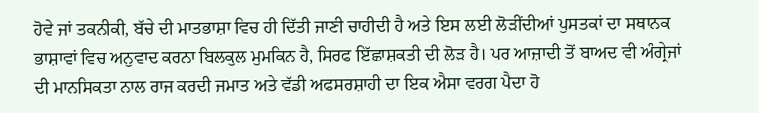ਹੋਵੇ ਜਾਂ ਤਕਨੀਕੀ, ਬੱਚੇ ਦੀ ਮਾਤਭਾਸ਼ਾ ਵਿਚ ਹੀ ਦਿੱਤੀ ਜਾਣੀ ਚਾਹੀਦੀ ਹੈ ਅਤੇ ਇਸ ਲਈ ਲੋੜੀਂਦੀਆਂ ਪੁਸਤਕਾਂ ਦਾ ਸਥਾਨਕ ਭਾਸ਼ਾਵਾਂ ਵਿਚ ਅਨੁਵਾਦ ਕਰਨਾ ਬਿਲਕੁਲ ਮੁਮਕਿਨ ਹੈ, ਸਿਰਫ ਇੱਛਾਸ਼ਕਤੀ ਦੀ ਲੋੜ ਹੈ। ਪਰ ਆਜ਼ਾਦੀ ਤੋਂ ਬਾਅਦ ਵੀ ਅੰਗ੍ਰੇਜਾਂ ਦੀ ਮਾਨਸਿਕਤਾ ਨਾਲ ਰਾਜ ਕਰਦੀ ਜਮਾਤ ਅਤੇ ਵੱਡੀ ਅਫਸਰਸ਼ਾਹੀ ਦਾ ਇਕ ਐਸਾ ਵਰਗ ਪੈਦਾ ਹੋ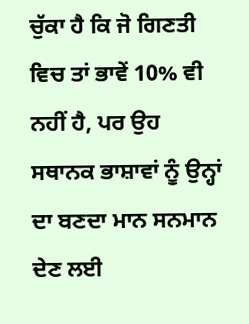ਚੁੱਕਾ ਹੈ ਕਿ ਜੋ ਗਿਣਤੀ ਵਿਚ ਤਾਂ ਭਾਵੇਂ 10% ਵੀ ਨਹੀਂ ਹੈ, ਪਰ ਉਹ ਸਥਾਨਕ ਭਾਸ਼ਾਵਾਂ ਨੂੰ ਉਨ੍ਹਾਂ ਦਾ ਬਣਦਾ ਮਾਨ ਸਨਮਾਨ ਦੇਣ ਲਈ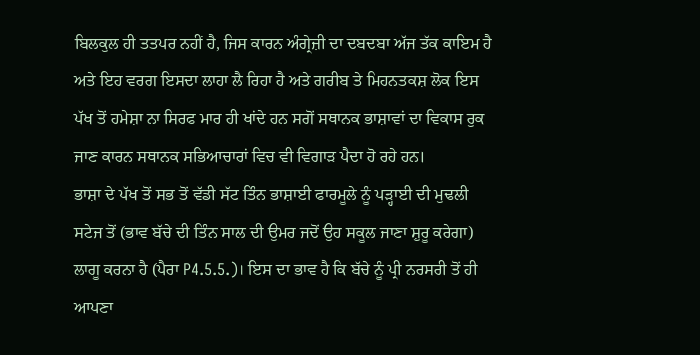ਬਿਲਕੁਲ ਹੀ ਤਤਪਰ ਨਹੀਂ ਹੈ, ਜਿਸ ਕਾਰਨ ਅੰਗ੍ਰੇਜ਼ੀ ਦਾ ਦਬਦਬਾ ਅੱਜ ਤੱਕ ਕਾਇਮ ਹੈ ਅਤੇ ਇਹ ਵਰਗ ਇਸਦਾ ਲਾਹਾ ਲੈ ਰਿਹਾ ਹੈ ਅਤੇ ਗਰੀਬ ਤੇ ਮਿਹਨਤਕਸ਼ ਲੋਕ ਇਸ ਪੱਖ ਤੋਂ ਹਮੇਸ਼ਾ ਨਾ ਸਿਰਫ ਮਾਰ ਹੀ ਖਾਂਦੇ ਹਨ ਸਗੋਂ ਸਥਾਨਕ ਭਾਸ਼ਾਵਾਂ ਦਾ ਵਿਕਾਸ ਰੁਕ ਜਾਣ ਕਾਰਨ ਸਥਾਨਕ ਸਭਿਆਚਾਰਾਂ ਵਿਚ ਵੀ ਵਿਗਾੜ ਪੈਦਾ ਹੋ ਰਹੇ ਹਨ।
ਭਾਸ਼ਾ ਦੇ ਪੱਖ ਤੋਂ ਸਭ ਤੋਂ ਵੱਡੀ ਸੱਟ ਤਿੰਨ ਭਾਸ਼ਾਈ ਫਾਰਮੂਲੇ ਨੂੰ ਪੜ੍ਹਾਈ ਦੀ ਮੁਢਲੀ ਸਟੇਜ ਤੋਂ (ਭਾਵ ਬੱਚੇ ਦੀ ਤਿੰਨ ਸਾਲ ਦੀ ਉਮਰ ਜਦੋਂ ਉਹ ਸਕੂਲ ਜਾਣਾ ਸ਼ੁਰੂ ਕਰੇਗਾ) ਲਾਗੂ ਕਰਨਾ ਹੈ (ਪੈਰਾ P4.5.5.)। ਇਸ ਦਾ ਭਾਵ ਹੈ ਕਿ ਬੱਚੇ ਨੂੰ ਪ੍ਰੀ ਨਰਸਰੀ ਤੋਂ ਹੀ ਆਪਣਾ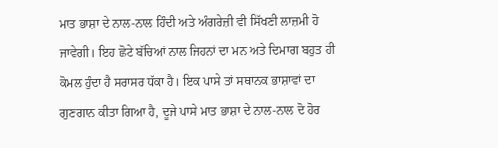ਮਾਤ ਭਾਸ਼ਾ ਦੇ ਨਾਲ-ਨਾਲ ਹਿੰਦੀ ਅਤੇ ਅੰਗਰੇਜ਼ੀ ਵੀ ਸਿੱਖਣੀ ਲਾਜ਼ਮੀ ਹੋ ਜਾਵੇਗੀ। ਇਹ ਛੋਟੇ ਬੱਚਿਆਂ ਨਾਲ ਜਿਹਨਾਂ ਦਾ ਮਨ ਅਤੇ ਦਿਮਾਗ ਬਹੁਤ ਹੀ ਕੋਮਲ ਹੁੰਦਾ ਹੈ ਸਰਾਸਰ ਧੱਕਾ ਹੈ। ਇਕ ਪਾਸੇ ਤਾਂ ਸਥਾਨਕ ਭਾਸ਼ਾਵਾਂ ਦਾ ਗੁਣਗਾਨ ਕੀਤਾ ਗਿਆ ਹੈ, ਦੂਜੇ ਪਾਸੇ ਮਾਤ ਭਾਸ਼ਾ ਦੇ ਨਾਲ-ਨਾਲ ਦੋ ਹੋਰ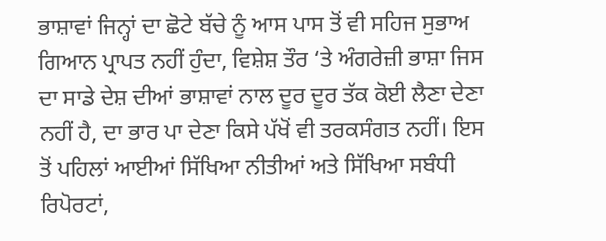ਭਾਸ਼ਾਵਾਂ ਜਿਨ੍ਹਾਂ ਦਾ ਛੋਟੇ ਬੱਚੇ ਨੂੰ ਆਸ ਪਾਸ ਤੋਂ ਵੀ ਸਹਿਜ ਸੁਭਾਅ ਗਿਆਨ ਪ੍ਰਾਪਤ ਨਹੀਂ ਹੁੰਦਾ, ਵਿਸ਼ੇਸ਼ ਤੌਰ ‘ਤੇ ਅੰਗਰੇਜ਼ੀ ਭਾਸ਼ਾ ਜਿਸ ਦਾ ਸਾਡੇ ਦੇਸ਼ ਦੀਆਂ ਭਾਸ਼ਾਵਾਂ ਨਾਲ ਦੂਰ ਦੂਰ ਤੱਕ ਕੋਈ ਲੈਣਾ ਦੇਣਾ ਨਹੀਂ ਹੈ, ਦਾ ਭਾਰ ਪਾ ਦੇਣਾ ਕਿਸੇ ਪੱਖੋਂ ਵੀ ਤਰਕਸੰਗਤ ਨਹੀਂ। ਇਸ ਤੋਂ ਪਹਿਲਾਂ ਆਈਆਂ ਸਿੱਖਿਆ ਨੀਤੀਆਂ ਅਤੇ ਸਿੱਖਿਆ ਸਬੰਧੀ ਰਿਪੋਰਟਾਂ,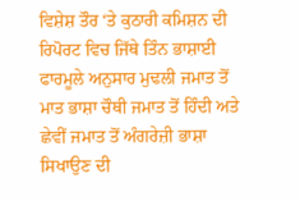ਵਿਸ਼ੇਸ਼ ਤੌਰ ‘ਤੇ ਕੁਠਾਰੀ ਕਮਿਸ਼ਨ ਦੀ ਰਿਪੋਰਟ ਵਿਚ ਜਿੱਥੇ ਤਿੰਨ ਭਾਸ਼ਾਈ ਫਾਰਮੂਲੇ ਅਨੁਸਾਰ ਮੁਢਲੀ ਜਮਾਤ ਤੋਂ ਮਾਤ ਭਾਸ਼ਾ ਚੌਥੀ ਜਮਾਤ ਤੋਂ ਹਿੰਦੀ ਅਤੇ ਛੇਵੀਂ ਜਮਾਤ ਤੋਂ ਅੰਗਰੇਜ਼ੀ ਭਾਸ਼ਾ ਸਿਖਾਉਣ ਦੀ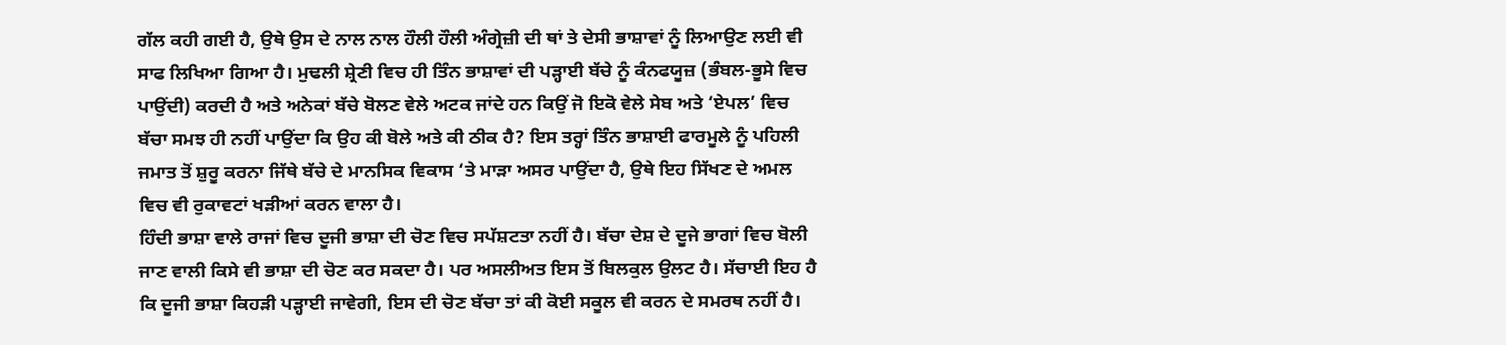ਗੱਲ ਕਹੀ ਗਈ ਹੈ, ਉਥੇ ਉਸ ਦੇ ਨਾਲ ਨਾਲ ਹੌਲੀ ਹੌਲੀ ਅੰਗ੍ਰੇਜ਼ੀ ਦੀ ਥਾਂ ਤੇ ਦੇਸੀ ਭਾਸ਼ਾਵਾਂ ਨੂੰ ਲਿਆਉਣ ਲਈ ਵੀ ਸਾਫ ਲਿਖਿਆ ਗਿਆ ਹੈ। ਮੁਢਲੀ ਸ਼੍ਰੇਣੀ ਵਿਚ ਹੀ ਤਿੰਨ ਭਾਸ਼ਾਵਾਂ ਦੀ ਪੜ੍ਹਾਈ ਬੱਚੇ ਨੂੰ ਕੰਨਫਯੂਜ਼ (ਭੰਬਲ-ਭੂਸੇ ਵਿਚ ਪਾਉਂਦੀ) ਕਰਦੀ ਹੈ ਅਤੇ ਅਨੇਕਾਂ ਬੱਚੇ ਬੋਲਣ ਵੇਲੇ ਅਟਕ ਜਾਂਦੇ ਹਨ ਕਿਉਂ ਜੋ ਇਕੋ ਵੇਲੇ ਸੇਬ ਅਤੇ ‘ਏਪਲ’ ਵਿਚ ਬੱਚਾ ਸਮਝ ਹੀ ਨਹੀਂ ਪਾਉਂਦਾ ਕਿ ਉਹ ਕੀ ਬੋਲੇ ਅਤੇ ਕੀ ਠੀਕ ਹੈ? ਇਸ ਤਰ੍ਹਾਂ ਤਿੰਨ ਭਾਸ਼ਾਈ ਫਾਰਮੂਲੇ ਨੂੰ ਪਹਿਲੀ ਜਮਾਤ ਤੋਂ ਸ਼ੁਰੂ ਕਰਨਾ ਜਿੱਥੇ ਬੱਚੇ ਦੇ ਮਾਨਸਿਕ ਵਿਕਾਸ ‘ਤੇ ਮਾੜਾ ਅਸਰ ਪਾਉਂਦਾ ਹੈ, ਉਥੇ ਇਹ ਸਿੱਖਣ ਦੇ ਅਮਲ ਵਿਚ ਵੀ ਰੁਕਾਵਟਾਂ ਖੜੀਆਂ ਕਰਨ ਵਾਲਾ ਹੈ।
ਹਿੰਦੀ ਭਾਸ਼ਾ ਵਾਲੇ ਰਾਜਾਂ ਵਿਚ ਦੂਜੀ ਭਾਸ਼ਾ ਦੀ ਚੋਣ ਵਿਚ ਸਪੱਸ਼ਟਤਾ ਨਹੀਂ ਹੈ। ਬੱਚਾ ਦੇਸ਼ ਦੇ ਦੂਜੇ ਭਾਗਾਂ ਵਿਚ ਬੋਲੀ ਜਾਣ ਵਾਲੀ ਕਿਸੇ ਵੀ ਭਾਸ਼ਾ ਦੀ ਚੋਣ ਕਰ ਸਕਦਾ ਹੈ। ਪਰ ਅਸਲੀਅਤ ਇਸ ਤੋਂ ਬਿਲਕੁਲ ਉਲਟ ਹੈ। ਸੱਚਾਈ ਇਹ ਹੈ ਕਿ ਦੂਜੀ ਭਾਸ਼ਾ ਕਿਹੜੀ ਪੜ੍ਹਾਈ ਜਾਵੇਗੀ, ਇਸ ਦੀ ਚੋਣ ਬੱਚਾ ਤਾਂ ਕੀ ਕੋਈ ਸਕੂਲ ਵੀ ਕਰਨ ਦੇ ਸਮਰਥ ਨਹੀਂ ਹੈ।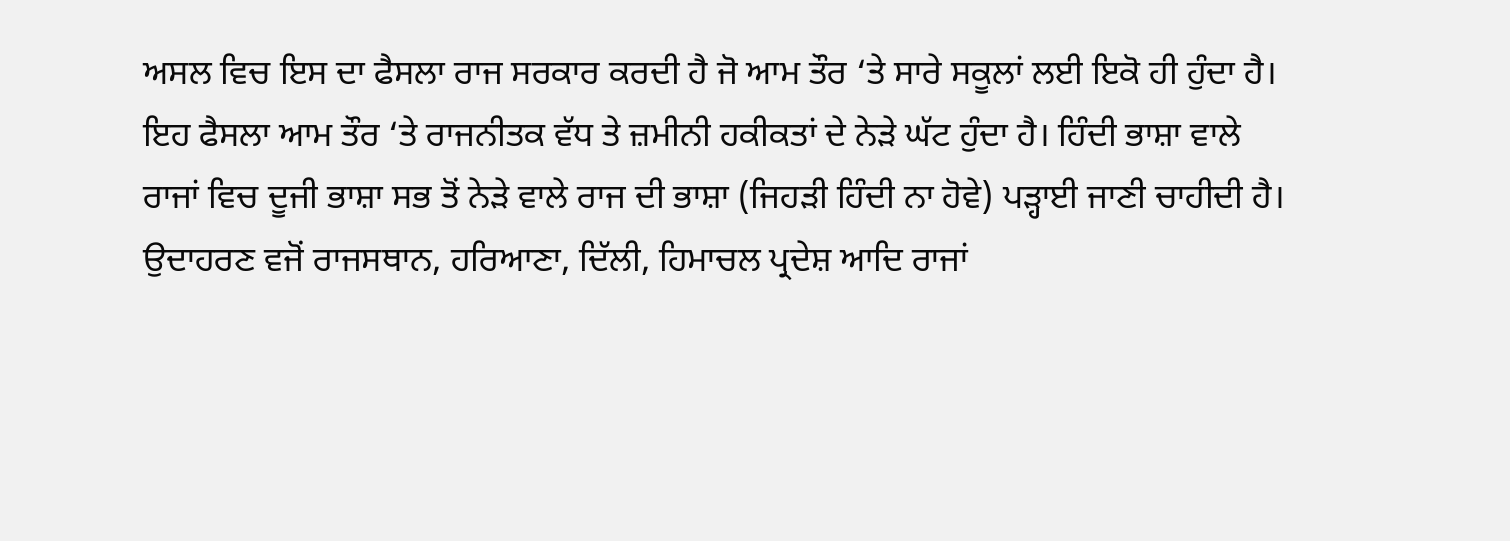ਅਸਲ ਵਿਚ ਇਸ ਦਾ ਫੈਸਲਾ ਰਾਜ ਸਰਕਾਰ ਕਰਦੀ ਹੈ ਜੋ ਆਮ ਤੌਰ ‘ਤੇ ਸਾਰੇ ਸਕੂਲਾਂ ਲਈ ਇਕੋ ਹੀ ਹੁੰਦਾ ਹੈ। ਇਹ ਫੈਸਲਾ ਆਮ ਤੌਰ ‘ਤੇ ਰਾਜਨੀਤਕ ਵੱਧ ਤੇ ਜ਼ਮੀਨੀ ਹਕੀਕਤਾਂ ਦੇ ਨੇੜੇ ਘੱਟ ਹੁੰਦਾ ਹੈ। ਹਿੰਦੀ ਭਾਸ਼ਾ ਵਾਲੇ ਰਾਜਾਂ ਵਿਚ ਦੂਜੀ ਭਾਸ਼ਾ ਸਭ ਤੋਂ ਨੇੜੇ ਵਾਲੇ ਰਾਜ ਦੀ ਭਾਸ਼ਾ (ਜਿਹੜੀ ਹਿੰਦੀ ਨਾ ਹੋਵੇ) ਪੜ੍ਹਾਈ ਜਾਣੀ ਚਾਹੀਦੀ ਹੈ। ਉਦਾਹਰਣ ਵਜੋਂ ਰਾਜਸਥਾਨ, ਹਰਿਆਣਾ, ਦਿੱਲੀ, ਹਿਮਾਚਲ ਪ੍ਰਦੇਸ਼ ਆਦਿ ਰਾਜਾਂ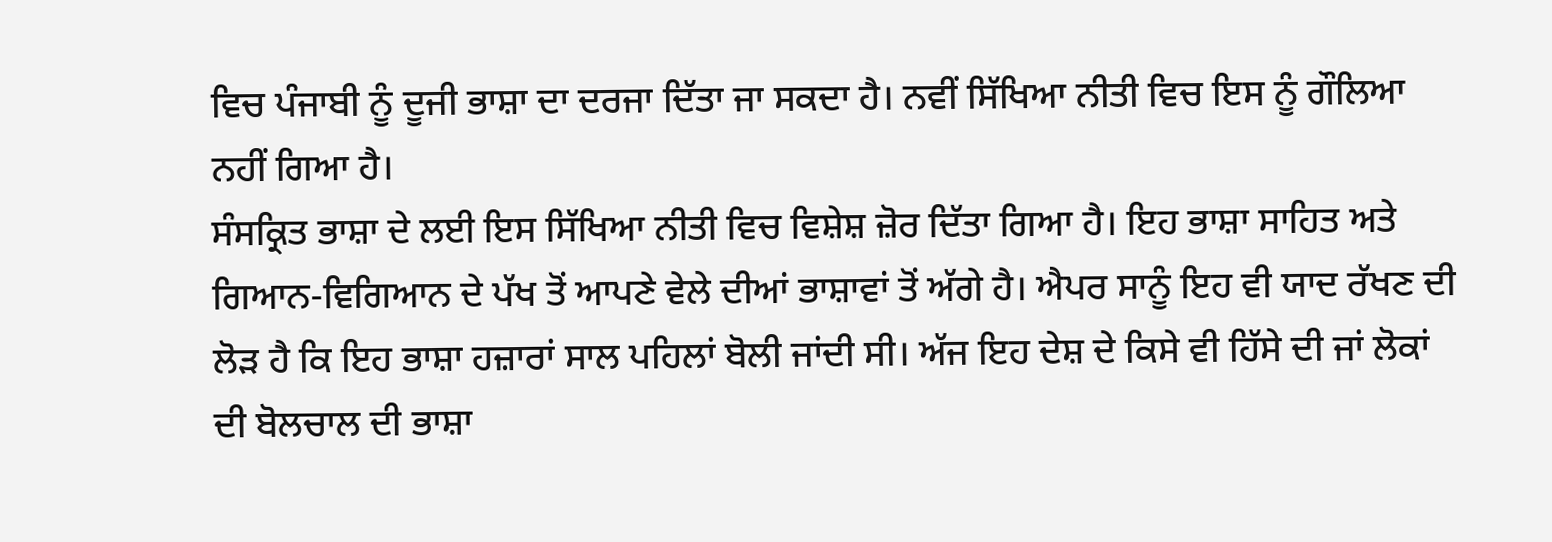ਵਿਚ ਪੰਜਾਬੀ ਨੂੰ ਦੂਜੀ ਭਾਸ਼ਾ ਦਾ ਦਰਜਾ ਦਿੱਤਾ ਜਾ ਸਕਦਾ ਹੈ। ਨਵੀਂ ਸਿੱਖਿਆ ਨੀਤੀ ਵਿਚ ਇਸ ਨੂੰ ਗੌਲਿਆ ਨਹੀਂ ਗਿਆ ਹੈ।
ਸੰਸਕ੍ਰਿਤ ਭਾਸ਼ਾ ਦੇ ਲਈ ਇਸ ਸਿੱਖਿਆ ਨੀਤੀ ਵਿਚ ਵਿਸ਼ੇਸ਼ ਜ਼ੋਰ ਦਿੱਤਾ ਗਿਆ ਹੈ। ਇਹ ਭਾਸ਼ਾ ਸਾਹਿਤ ਅਤੇ ਗਿਆਨ-ਵਿਗਿਆਨ ਦੇ ਪੱਖ ਤੋਂ ਆਪਣੇ ਵੇਲੇ ਦੀਆਂ ਭਾਸ਼ਾਵਾਂ ਤੋਂ ਅੱਗੇ ਹੈ। ਐਪਰ ਸਾਨੂੰ ਇਹ ਵੀ ਯਾਦ ਰੱਖਣ ਦੀ ਲੋੜ ਹੈ ਕਿ ਇਹ ਭਾਸ਼ਾ ਹਜ਼ਾਰਾਂ ਸਾਲ ਪਹਿਲਾਂ ਬੋਲੀ ਜਾਂਦੀ ਸੀ। ਅੱਜ ਇਹ ਦੇਸ਼ ਦੇ ਕਿਸੇ ਵੀ ਹਿੱਸੇ ਦੀ ਜਾਂ ਲੋਕਾਂ ਦੀ ਬੋਲਚਾਲ ਦੀ ਭਾਸ਼ਾ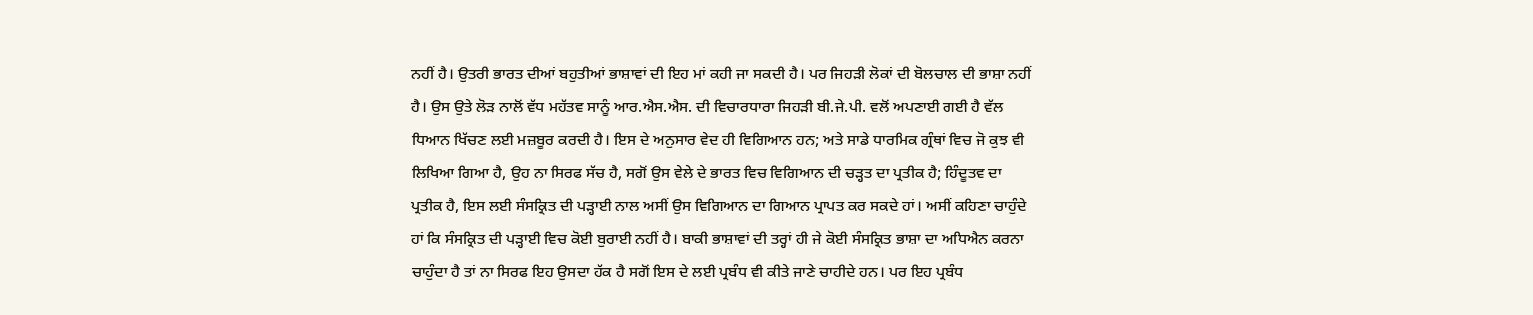ਨਹੀਂ ਹੈ। ਉਤਰੀ ਭਾਰਤ ਦੀਆਂ ਬਹੁਤੀਆਂ ਭਾਸ਼ਾਵਾਂ ਦੀ ਇਹ ਮਾਂ ਕਹੀ ਜਾ ਸਕਦੀ ਹੈ। ਪਰ ਜਿਹੜੀ ਲੋਕਾਂ ਦੀ ਬੋਲਚਾਲ ਦੀ ਭਾਸ਼ਾ ਨਹੀਂ ਹੈ। ਉਸ ਉਤੇ ਲੋੜ ਨਾਲੋਂ ਵੱਧ ਮਹੱਤਵ ਸਾਨੂੰ ਆਰ.ਐਸ.ਐਸ. ਦੀ ਵਿਚਾਰਧਾਰਾ ਜਿਹੜੀ ਬੀ.ਜੇ.ਪੀ. ਵਲੋਂ ਅਪਣਾਈ ਗਈ ਹੈ ਵੱਲ ਧਿਆਨ ਖਿੱਚਣ ਲਈ ਮਜ਼ਬੂਰ ਕਰਦੀ ਹੈ। ਇਸ ਦੇ ਅਨੁਸਾਰ ਵੇਦ ਹੀ ਵਿਗਿਆਨ ਹਨ; ਅਤੇ ਸਾਡੇ ਧਾਰਮਿਕ ਗ੍ਰੰਥਾਂ ਵਿਚ ਜੋ ਕੁਝ ਵੀ ਲਿਖਿਆ ਗਿਆ ਹੈ, ਉਹ ਨਾ ਸਿਰਫ ਸੱਚ ਹੈ, ਸਗੋਂ ਉਸ ਵੇਲੇ ਦੇ ਭਾਰਤ ਵਿਚ ਵਿਗਿਆਨ ਦੀ ਚੜ੍ਹਤ ਦਾ ਪ੍ਰਤੀਕ ਹੈ; ਹਿੰਦੂਤਵ ਦਾ ਪ੍ਰਤੀਕ ਹੈ, ਇਸ ਲਈ ਸੰਸਕ੍ਰਿਤ ਦੀ ਪੜ੍ਹਾਈ ਨਾਲ ਅਸੀਂ ਉਸ ਵਿਗਿਆਨ ਦਾ ਗਿਆਨ ਪ੍ਰਾਪਤ ਕਰ ਸਕਦੇ ਹਾਂ। ਅਸੀਂ ਕਹਿਣਾ ਚਾਹੁੰਦੇ ਹਾਂ ਕਿ ਸੰਸਕ੍ਰਿਤ ਦੀ ਪੜ੍ਹਾਈ ਵਿਚ ਕੋਈ ਬੁਰਾਈ ਨਹੀਂ ਹੈ। ਬਾਕੀ ਭਾਸ਼ਾਵਾਂ ਦੀ ਤਰ੍ਹਾਂ ਹੀ ਜੇ ਕੋਈ ਸੰਸਕ੍ਰਿਤ ਭਾਸ਼ਾ ਦਾ ਅਧਿਐਨ ਕਰਨਾ ਚਾਹੁੰਦਾ ਹੈ ਤਾਂ ਨਾ ਸਿਰਫ ਇਹ ਉਸਦਾ ਹੱਕ ਹੈ ਸਗੋਂ ਇਸ ਦੇ ਲਈ ਪ੍ਰਬੰਧ ਵੀ ਕੀਤੇ ਜਾਣੇ ਚਾਹੀਦੇ ਹਨ। ਪਰ ਇਹ ਪ੍ਰਬੰਧ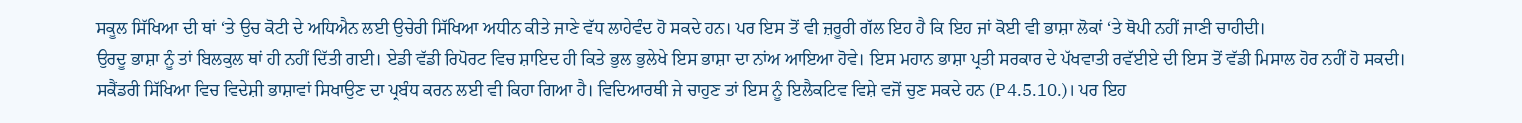ਸਕੂਲ ਸਿੱਖਿਆ ਦੀ ਥਾਂ ‘ਤੇ ਉਚ ਕੋਟੀ ਦੇ ਅਧਿਐਨ ਲਈ ਉਚੇਰੀ ਸਿੱਖਿਆ ਅਧੀਨ ਕੀਤੇ ਜਾਣੇ ਵੱਧ ਲਾਹੇਵੰਦ ਹੋ ਸਕਦੇ ਹਨ। ਪਰ ਇਸ ਤੋਂ ਵੀ ਜ਼ਰੂਰੀ ਗੱਲ ਇਹ ਹੈ ਕਿ ਇਹ ਜਾਂ ਕੋਈ ਵੀ ਭਾਸ਼ਾ ਲੋਕਾਂ ‘ਤੇ ਥੋਪੀ ਨਹੀਂ ਜਾਣੀ ਚਾਹੀਦੀ।
ਉਰਦੂ ਭਾਸ਼ਾ ਨੂੰ ਤਾਂ ਬਿਲਕੁਲ ਥਾਂ ਹੀ ਨਹੀਂ ਦਿੱਤੀ ਗਈ। ਏਡੀ ਵੱਡੀ ਰਿਪੋਰਟ ਵਿਚ ਸ਼ਾਇਦ ਹੀ ਕਿਤੇ ਭੁਲ ਭੁਲੇਖੇ ਇਸ ਭਾਸ਼ਾ ਦਾ ਨਾਂਅ ਆਇਆ ਹੋਵੇ। ਇਸ ਮਹਾਨ ਭਾਸ਼ਾ ਪ੍ਰਤੀ ਸਰਕਾਰ ਦੇ ਪੱਖਵਾਤੀ ਰਵੱਈਏ ਦੀ ਇਸ ਤੋਂ ਵੱਡੀ ਮਿਸਾਲ ਹੋਰ ਨਹੀਂ ਹੋ ਸਕਦੀ।
ਸਕੈਂਡਰੀ ਸਿੱਖਿਆ ਵਿਚ ਵਿਦੇਸ਼ੀ ਭਾਸ਼ਾਵਾਂ ਸਿਖਾਉਣ ਦਾ ਪ੍ਰਬੰਧ ਕਰਨ ਲਈ ਵੀ ਕਿਹਾ ਗਿਆ ਹੈ। ਵਿਦਿਆਰਥੀ ਜੇ ਚਾਹੁਣ ਤਾਂ ਇਸ ਨੂੰ ਇਲੈਕਟਿਵ ਵਿਸ਼ੇ ਵਜੋਂ ਚੁਣ ਸਕਦੇ ਹਨ (P4.5.10.)। ਪਰ ਇਹ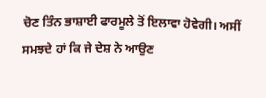ਚੋਣ ਤਿੰਨ ਭਾਸ਼ਾਈ ਫਾਰਮੂਲੇ ਤੋਂ ਇਲਾਵਾ ਹੋਵੇਗੀ। ਅਸੀਂ ਸਮਝਦੇ ਹਾਂ ਕਿ ਜੇ ਦੇਸ਼ ਨੇ ਆਉਣ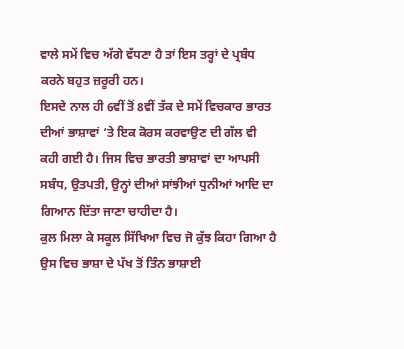ਵਾਲੇ ਸਮੇਂ ਵਿਚ ਅੱਗੇ ਵੱਧਣਾ ਹੈ ਤਾਂ ਇਸ ਤਰ੍ਹਾਂ ਦੇ ਪ੍ਰਬੰਧ ਕਰਨੇ ਬਹੁਤ ਜ਼ਰੂਰੀ ਹਨ।
ਇਸਦੇ ਨਾਲ ਹੀ 6ਵੀਂ ਤੋਂ 8ਵੀਂ ਤੱਕ ਦੇ ਸਮੇਂ ਵਿਚਕਾਰ ਭਾਰਤ ਦੀਆਂ ਭਾਸ਼ਾਵਾਂ ‘ਤੇ ਇਕ ਕੋਰਸ ਕਰਵਾਉਣ ਦੀ ਗੱਲ ਵੀ ਕਹੀ ਗਈ ਹੈ। ਜਿਸ ਵਿਚ ਭਾਰਤੀ ਭਾਸ਼ਾਵਾਂ ਦਾ ਆਪਸੀ ਸਬੰਧ, ਉਤਪਤੀ, ਉਨ੍ਹਾਂ ਦੀਆਂ ਸਾਂਝੀਆਂ ਧੁਨੀਆਂ ਆਦਿ ਦਾ ਗਿਆਨ ਦਿੱਤਾ ਜਾਣਾ ਚਾਹੀਦਾ ਹੈ।
ਕੁਲ ਮਿਲਾ ਕੇ ਸਕੂਲ ਸਿੱਖਿਆ ਵਿਚ ਜੋ ਕੁੱਝ ਕਿਹਾ ਗਿਆ ਹੈ ਉਸ ਵਿਚ ਭਾਸ਼ਾ ਦੇ ਪੱਖ ਤੋਂ ਤਿੰਨ ਭਾਸ਼ਾਈ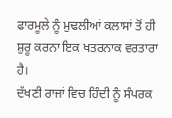ਫਾਰਮੂਲੇ ਨੂੰ ਮੁਢਲੀਆਂ ਕਲਾਸਾਂ ਤੋਂ ਹੀ ਸ਼ੁਰੂ ਕਰਨਾ ਇਕ ਖਤਰਨਾਕ ਵਰਤਾਰਾ  ਹੈ।
ਦੱਖਣੀ ਰਾਜਾਂ ਵਿਚ ਹਿੰਦੀ ਨੂੰ ਸੰਪਰਕ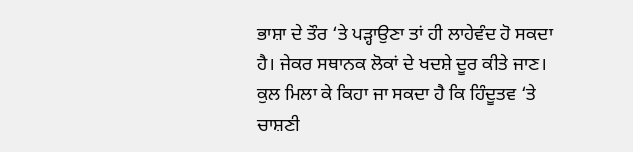ਭਾਸ਼ਾ ਦੇ ਤੌਰ ‘ਤੇ ਪੜ੍ਹਾਉਣਾ ਤਾਂ ਹੀ ਲਾਹੇਵੰਦ ਹੋ ਸਕਦਾ ਹੈ। ਜੇਕਰ ਸਥਾਨਕ ਲੋਕਾਂ ਦੇ ਖਦਸ਼ੇ ਦੂਰ ਕੀਤੇ ਜਾਣ। ਕੁਲ ਮਿਲਾ ਕੇ ਕਿਹਾ ਜਾ ਸਕਦਾ ਹੈ ਕਿ ਹਿੰਦੂਤਵ ‘ਤੇ ਚਾਸ਼ਣੀ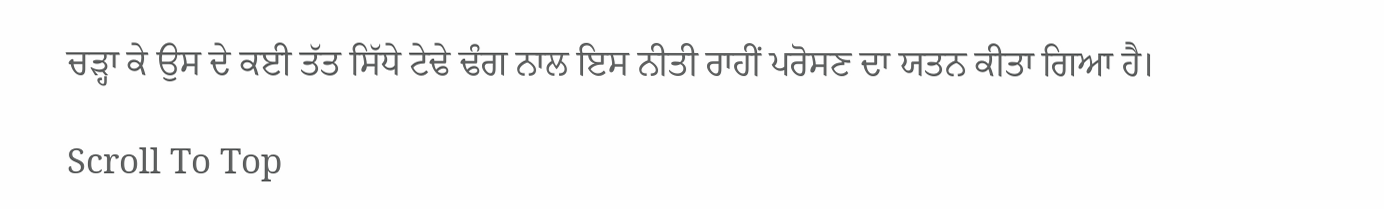ਚੜ੍ਹਾ ਕੇ ਉਸ ਦੇ ਕਈ ਤੱਤ ਸਿੱਧੇ ਟੇਢੇ ਢੰਗ ਨਾਲ ਇਸ ਨੀਤੀ ਰਾਹੀਂ ਪਰੋਸਣ ਦਾ ਯਤਨ ਕੀਤਾ ਗਿਆ ਹੈ।

Scroll To Top